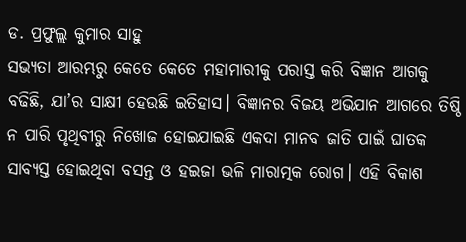ଡ. ପ୍ରଫୁଲ୍ଲ କୁମାର ସାହୁ
ସଭ୍ୟତା ଆରମ୍ଭରୁ କେତେ କେତେ ମହାମାରୀକୁ ପରାସ୍ତ କରି ବିଜ୍ଞାନ ଆଗକୁ ବଢିଛି, ଯା’ର ସାକ୍ଷୀ ହେଉଛି ଇତିହାସ। ବିଜ୍ଞାନର ବିଜୟ ଅଭିଯାନ ଆଗରେ ତିଷ୍ଠି ନ ପାରି ପୃଥିବୀରୁ ନିଖୋଜ ହୋଇଯାଇଛି ଏକଦା ମାନବ ଜାତି ପାଇଁ ଘାତକ ସାବ୍ୟସ୍ତ ହୋଇଥିବା ବସନ୍ତ ଓ ହଇଜା ଭଳି ମାରାତ୍ମକ ରୋଗ। ଏହି ବିକାଶ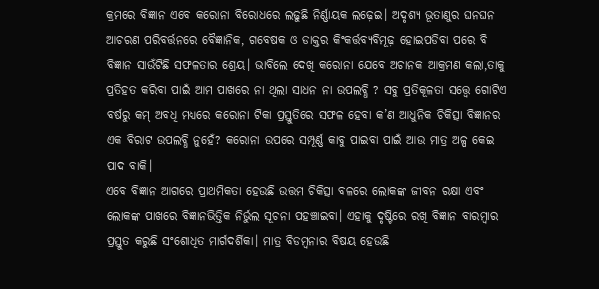କ୍ରମରେ ବିଜ୍ଞାନ ଏବେ କରୋନା ବିରୋଧରେ ଲଢୁଛି ନିର୍ଣ୍ଣାୟକ ଲଢ଼େଇ। ଅଦୃଶ୍ୟ ଭୂତାଣୁର ଘନଘନ ଆଚରଣ ପରିବର୍ତ୍ତନରେ ବୈଜ୍ଞାନିକ, ଗବେଷକ ଓ ଡାକ୍ତର କିଂକର୍ତ୍ତବ୍ୟବିମୂଢ଼ ହୋଇପଡିବା ପରେ ବି ବିଜ୍ଞାନ ସାଉଁଟିଛି ସଫଳତାର ଶ୍ରେୟ। ଭାବିଲେ ଦେଖି କରୋନା ଯେବେ ଅଚାନକ ଆକ୍ରମଣ କଲା,ତାକୁ ପ୍ରତିହତ କରିବା ପାଇଁ ଆମ ପାଖରେ ନା ଥିଲା ସାଧନ ନା ଉପଲବ୍ଧି ? ସବୁ ପ୍ରତିକୂଳତା ସତ୍ତ୍ବେ ଗୋଟିଏ ବର୍ଷରୁ କମ୍ ଅବଧି ମଧ୍ୟରେ କରୋନା ଟିକା ପ୍ରସ୍ତୁତିରେ ସଫଳ ହେବା କ’ଣ ଆଧୁନିକ ଚିକିତ୍ସା ବିଜ୍ଞାନର ଏକ ବିରାଟ ଉପଲବ୍ଧି ନୁହେଁ? କରୋନା ଉପରେ ସମ୍ପୂର୍ଣ୍ଣ କାବୁ ପାଇବା ପାଇଁ ଆଉ ମାତ୍ର ଅଳ୍ପ କେଇ ପାଦ ବାକି।
ଏବେ ବିଜ୍ଞାନ ଆଗରେ ପ୍ରାଥମିକତା ହେଉଛି ଉତ୍ତମ ଚିକିତ୍ସା ବଳରେ ଲୋକଙ୍କ ଜୀବନ ରକ୍ଷା ଏବଂ ଲୋକଙ୍କ ପାଖରେ ବିଜ୍ଞାନଭିତ୍ତିକ ନିର୍ଭୁଲ ସୂଚନା ପହଞ୍ଚାଇବା। ଏହାକୁ ଦୃଷ୍ଟିରେ ରଖି ବିଜ୍ଞାନ ବାରମ୍ବାର ପ୍ରସ୍ତୁତ କରୁଛି ସଂଶୋଧିତ ମାର୍ଗଦର୍ଶିକା। ମାତ୍ର ବିଡମ୍ବନାର ବିଷୟ ହେଉଛି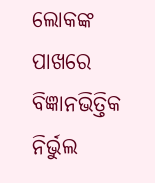ଲୋକଙ୍କ ପାଖରେ ବିଜ୍ଞାନଭିତ୍ତିକ ନିର୍ଭୁଲ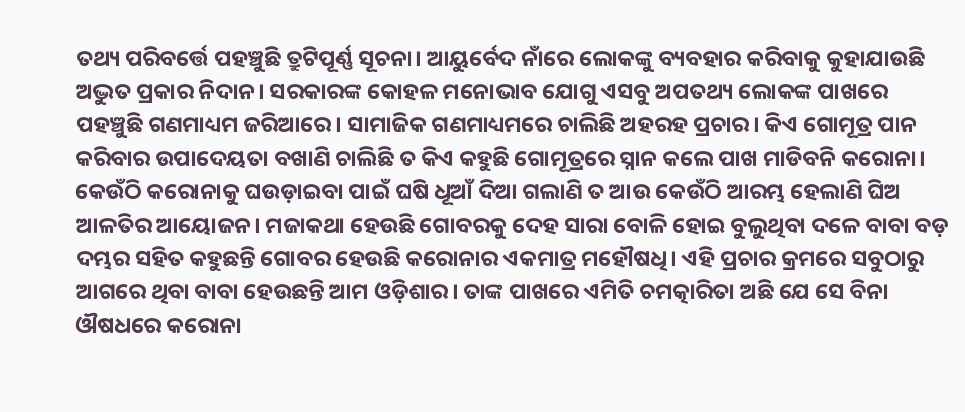ତଥ୍ୟ ପରିବର୍ତ୍ତେ ପହଞ୍ଚୁଛି ତ୍ରୁଟିପୂର୍ଣ୍ଣ ସୂଚନା। ଆୟୁର୍ବେଦ ନାଁରେ ଲୋକଙ୍କୁ ବ୍ୟବହାର କରିବାକୁ କୁହାଯାଉଛି ଅଦ୍ଭୁତ ପ୍ରକାର ନିଦାନ। ସରକାରଙ୍କ କୋହଳ ମନୋଭାବ ଯୋଗୁ ଏସବୁ ଅପତଥ୍ୟ ଲୋକଙ୍କ ପାଖରେ ପହଞ୍ଚୁଛି ଗଣମାଧ୍ୟମ ଜରିଆରେ। ସାମାଜିକ ଗଣମାଧ୍ୟମରେ ଚାଲିଛି ଅହରହ ପ୍ରଚାର। କିଏ ଗୋମୂତ୍ର ପାନ କରିବାର ଉପାଦେୟତା ବଖାଣି ଚାଲିଛି ତ କିଏ କହୁଛି ଗୋମୂତ୍ରରେ ସ୍ନାନ କଲେ ପାଖ ମାଡିବନି କରୋନା। କେଉଁଠି କରୋନାକୁ ଘଉଡ଼ାଇବା ପାଇଁ ଘଷି ଧୂଆଁ ଦିଆ ଗଲାଣି ତ ଆଉ କେଉଁଠି ଆରମ୍ଭ ହେଲାଣି ଘିଅ ଆଳତିର ଆୟୋଜନ। ମଜାକଥା ହେଉଛି ଗୋବରକୁ ଦେହ ସାରା ବୋଳି ହୋଇ ବୁଲୁଥିବା ଦଳେ ବାବା ବଡ଼ ଦମ୍ଭର ସହିତ କହୁଛନ୍ତି ଗୋବର ହେଉଛି କରୋନାର ଏକମାତ୍ର ମହୌଷଧି। ଏହି ପ୍ରଚାର କ୍ରମରେ ସବୁଠାରୁ ଆଗରେ ଥିବା ବାବା ହେଉଛନ୍ତି ଆମ ଓଡ଼ିଶାର। ତାଙ୍କ ପାଖରେ ଏମିତି ଚମତ୍କାରିତା ଅଛି ଯେ ସେ ବିନା ଔଷଧରେ କରୋନା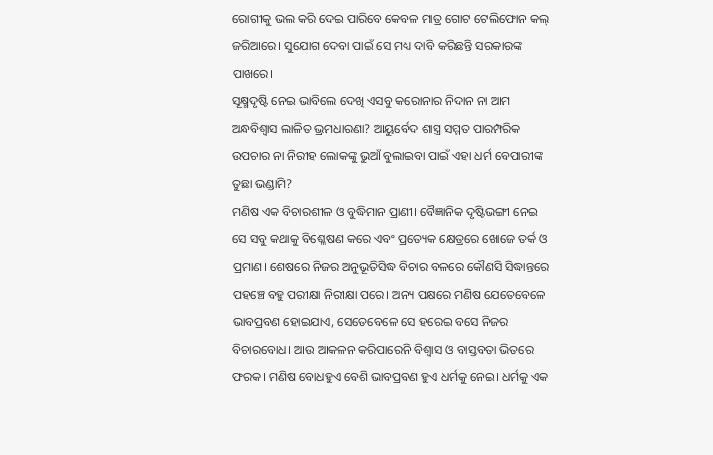ରୋଗୀକୁ ଭଲ କରି ଦେଇ ପାରିବେ କେବଳ ମାତ୍ର ଗୋଟ ଟେଲିଫୋନ କଲ୍ ଜରିଆରେ। ସୁଯୋଗ ଦେବା ପାଇଁ ସେ ମଧ୍ୟ ଦାବି କରିଛନ୍ତି ସରକାରଙ୍କ ପାଖରେ।
ସୂକ୍ଷ୍ମଦୃଷ୍ଟି ନେଇ ଭାବିଲେ ଦେଖି ଏସବୁ କରୋନାର ନିଦାନ ନା ଆମ ଅନ୍ଧବିଶ୍ୱାସ ଲାଳିତ ଭ୍ରମଧାରଣା? ଆୟୁର୍ବେଦ ଶାସ୍ତ୍ର ସମ୍ମତ ପାରମ୍ପରିକ ଉପଚାର ନା ନିରୀହ ଲୋକଙ୍କୁ ଭୁଆଁ ବୁଲାଇବା ପାଇଁ ଏହା ଧର୍ମ ବେପାରୀଙ୍କ ତୁଛା ଭଣ୍ଡାମି?
ମଣିଷ ଏକ ବିଚାରଶୀଳ ଓ ବୁଦ୍ଧିମାନ ପ୍ରାଣୀ। ବୈଜ୍ଞାନିକ ଦୃଷ୍ଟିଭଙ୍ଗୀ ନେଇ ସେ ସବୁ କଥାକୁ ବିଶ୍ଳେଷଣ କରେ ଏବଂ ପ୍ରତ୍ୟେକ କ୍ଷେତ୍ରରେ ଖୋଜେ ତର୍କ ଓ ପ୍ରମାଣ। ଶେଷରେ ନିଜର ଅନୁଭୂତିସିଦ୍ଧ ବିଚାର ବଳରେ କୌଣସି ସିଦ୍ଧାନ୍ତରେ ପହଞ୍ଚେ ବହୁ ପରୀକ୍ଷା ନିରୀକ୍ଷା ପରେ। ଅନ୍ୟ ପକ୍ଷରେ ମଣିଷ ଯେତେବେଳେ ଭାବପ୍ରବଣ ହୋଇଯାଏ, ସେତେବେଳେ ସେ ହରେଇ ବସେ ନିଜର ବିଚାରବୋଧ। ଆଉ ଆକଳନ କରିପାରେନି ବିଶ୍ବାସ ଓ ବାସ୍ତବତା ଭିତରେ ଫରକ। ମଣିଷ ବୋଧହୁଏ ବେଶି ଭାବପ୍ରବଣ ହୁଏ ଧର୍ମକୁ ନେଇ। ଧର୍ମକୁ ଏକ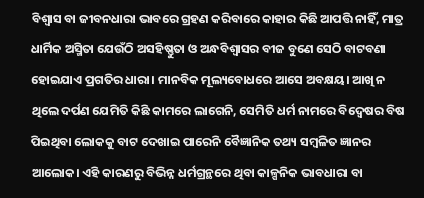ବିଶ୍ବାସ ବା ଜୀବନଧାରା ଭାବରେ ଗ୍ରହଣ କରିବାରେ କାହାର କିଛି ଆପତ୍ତି ନାହିଁ, ମାତ୍ର ଧାର୍ମିକ ଅସ୍ମିତା ଯେଉଁଠି ଅସହିଷ୍ଣୁତା ଓ ଅନ୍ଧବିଶ୍ୱାସର ବୀଜ ବୁଣେ ସେଠି ବାଟବଣା ହୋଇଯାଏ ପ୍ରଗତିର ଧାରା। ମାନବିକ ମୂଲ୍ୟବୋଧରେ ଆସେ ଅବକ୍ଷୟ। ଆଖି ନ ଥିଲେ ଦର୍ପଣ ଯେମିତି କିଛି କାମରେ ଲାଗେନି, ସେମିତି ଧର୍ମ ନାମରେ ବିଦ୍ବେଷର ବିଷ ପିଇଥିବା ଲୋକକୁ ବାଟ ଦେଖାଇ ପାରେନି ବୈଜ୍ଞାନିକ ତଥ୍ୟ ସମ୍ବଳିତ ଜ୍ଞାନର ଆଲୋକ। ଏହି କାରଣରୁ ବିଭିନ୍ନ ଧର୍ମଗ୍ରନ୍ଥରେ ଥିବା କାଳ୍ପନିକ ଭାବଧାରା ବା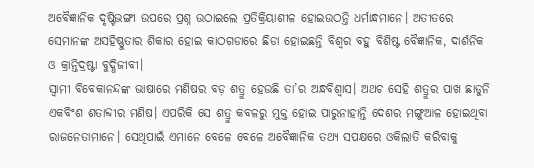ଅବୈଜ୍ଞାନିକ ଦୃଷ୍ଟିଭଙ୍ଗୀ ଉପରେ ପ୍ରଶ୍ନ ଉଠାଇଲେ ପ୍ରତିକ୍ରିୟାଶୀଳ ହୋଇଉଠନ୍ତି ଧର୍ମାନ୍ଧମାନେ। ଅତୀତରେ ସେମାନଙ୍କ ଅସହିଷ୍ଣୁତାର ଶିକାର ହୋଇ କାଠଗଡାରେ ଛିଡା ହୋଇଛନ୍ତି ବିଶ୍ବର ବହୁ ବିଶିଷ୍ଟ ବୈଜ୍ଞାନିକ, ଦାର୍ଶନିକ ଓ କ୍ରାନ୍ତିଦ୍ରଷ୍ଟା ବୁଦ୍ଧିଜୀବୀ।
ସ୍ବାମୀ ବିବେକାନନ୍ଦଙ୍କ ଭାଷାରେ ମଣିଷର ବଡ଼ ଶତ୍ରୁ ହେଉଛି ତା’ର ଅନ୍ଧବିଶ୍ବାସ। ଅଥଚ ସେହି ଶତ୍ରୁର ପାଖ ଛାଡୁନି ଏକବିଂଶ ଶତାବ୍ଦୀର ମଣିଷ। ଏପରିକି ସେ ଶତ୍ରୁ କବଳରୁ ମୁକ୍ତ ହୋଇ ପାରୁନାହାନ୍ତି ଦେଶର ମଙ୍ଗୁଆଳ ହୋଇଥିବା ରାଜନେତାମାନେ। ସେଥିପାଇଁ ଏମାନେ ବେଳେ ବେଳେ ଅବୈଜ୍ଞାନିକ ତଥ୍ୟ ସପକ୍ଷରେ ଓକିଲାତି କରିବାକୁ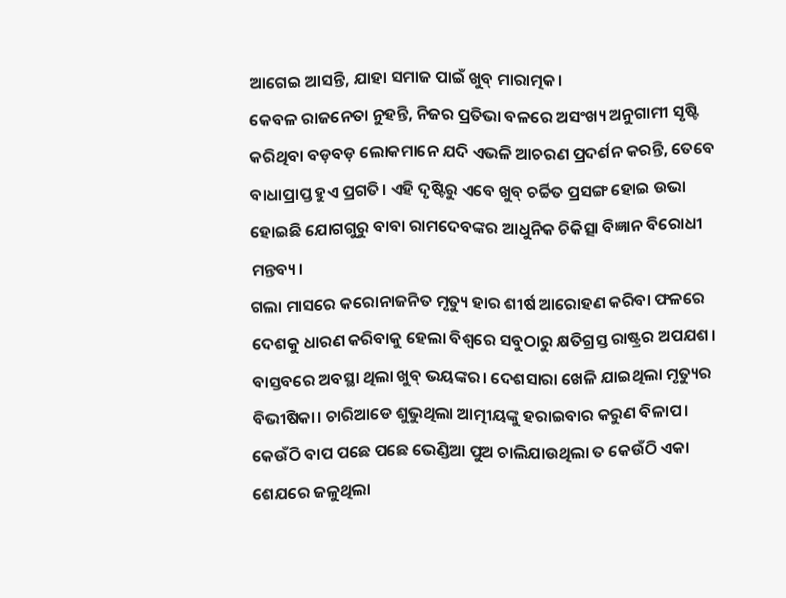ଆଗେଇ ଆସନ୍ତି, ଯାହା ସମାଜ ପାଇଁ ଖୁବ୍ ମାରାତ୍ମକ।
କେବଳ ରାଜନେତା ନୁହନ୍ତି, ନିଜର ପ୍ରତିଭା ବଳରେ ଅସଂଖ୍ୟ ଅନୁଗାମୀ ସୃଷ୍ଟି କରିଥିବା ବଡ଼ବଡ଼ ଲୋକମାନେ ଯଦି ଏଭଳି ଆଚରଣ ପ୍ରଦର୍ଶନ କରନ୍ତି, ତେବେ ବାଧାପ୍ରାପ୍ତ ହୁଏ ପ୍ରଗତି। ଏହି ଦୃଷ୍ଟିରୁ ଏବେ ଖୁବ୍ ଚର୍ଚ୍ଚିତ ପ୍ରସଙ୍ଗ ହୋଇ ଉଭା ହୋଇଛି ଯୋଗଗୁରୁ ବାବା ରାମଦେବଙ୍କର ଆଧୁନିକ ଚିକିତ୍ସା ବିଜ୍ଞାନ ବିରୋଧୀ ମନ୍ତବ୍ୟ।
ଗଲା ମାସରେ କରୋନାଜନିତ ମୃତ୍ୟୁ ହାର ଶୀର୍ଷ ଆରୋହଣ କରିବା ଫଳରେ ଦେଶକୁ ଧାରଣ କରିବାକୁ ହେଲା ବିଶ୍ବରେ ସବୁଠାରୁ କ୍ଷତିଗ୍ରସ୍ତ ରାଷ୍ଟ୍ରର ଅପଯଶ। ବାସ୍ତବରେ ଅବସ୍ଥା ଥିଲା ଖୁବ୍ ଭୟଙ୍କର। ଦେଶସାରା ଖେଳି ଯାଇଥିଲା ମୃତ୍ୟୁର ବିଭୀଷିକା। ଚାରିଆଡେ ଶୁଭୁଥିଲା ଆତ୍ମୀୟଙ୍କୁ ହରାଇବାର କରୁଣ ବିଳାପ। କେଉଁଠି ବାପ ପଛେ ପଛେ ଭେଣ୍ଡିଆ ପୁଅ ଚାଲିଯାଉଥିଲା ତ କେଉଁଠି ଏକା ଶେଯରେ ଜଳୁଥିଲା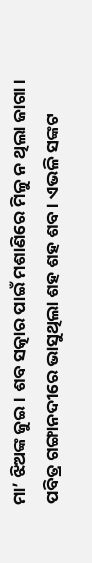ମା’ ଝିଅଙ୍କ ଜୁଇ। ଶବ ସତ୍କାର ପାଇଁ ମଶାଣିରେ ମିଳୁ ନ ଥିଲା ଜାଗା। ପବିତ୍ର ଗଙ୍ଗାନଦୀରେ ଭାସୁଥିଲା ଶହ ଶହ ଶବ। ଏଭଳି ସଙ୍କଟ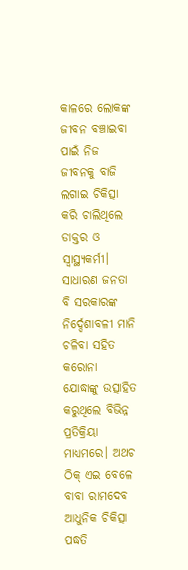କାଳରେ ଲୋକଙ୍କ ଜୀବନ ବଞ୍ଚାଇବା ପାଇଁ ନିଜ ଜୀବନକୁ ବାଜି ଲଗାଇ ଚିକିତ୍ସା କରି ଚାଲିଥିଲେ ଡାକ୍ତର ଓ ସ୍ବାସ୍ଥ୍ୟକର୍ମୀ। ସାଧାରଣ ଜନତା ବି ସରକାରଙ୍କ ନିର୍ଦ୍ଦେଶାବଳୀ ମାନି ଚଳିବା ସହିତ କରୋନା ଯୋଦ୍ଧାଙ୍କୁ ଉତ୍ସାହିତ କରୁଥିଲେ ବିଭିନ୍ନ ପ୍ରତିକ୍ରିୟା ମାଧ୍ୟମରେ। ଅଥଚ ଠିକ୍ ଏଇ ବେଳେ ବାବା ରାମଦେବ ଆଧୁନିକ ଚିକିତ୍ସା ପଦ୍ଧତି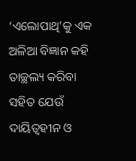‘ଏଲୋପାଥି’କୁ ଏକ ଅଳିଆ ବିଜ୍ଞାନ କହି ତାଚ୍ଛଲ୍ୟ କରିବା ସହିତ ଯେଉଁ ଦାୟିତ୍ୱହୀନ ଓ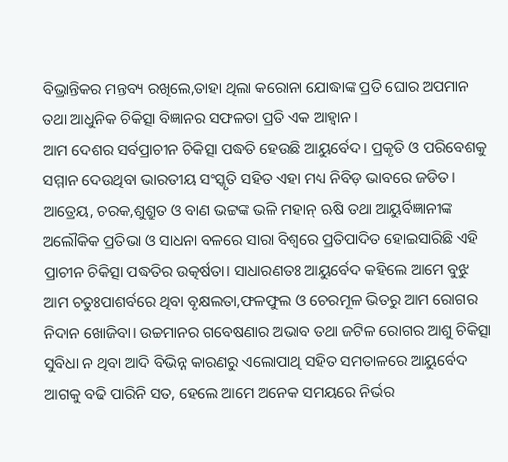ବିଭ୍ରାନ୍ତିକର ମନ୍ତବ୍ୟ ରଖିଲେ,ତାହା ଥିଲା କରୋନା ଯୋଦ୍ଧାଙ୍କ ପ୍ରତି ଘୋର ଅପମାନ ତଥା ଆଧୁନିକ ଚିକିତ୍ସା ବିଜ୍ଞାନର ସଫଳତା ପ୍ରତି ଏକ ଆହ୍ବାନ।
ଆମ ଦେଶର ସର୍ବପ୍ରାଚୀନ ଚିକିତ୍ସା ପଦ୍ଧତି ହେଉଛି ଆୟୁର୍ବେଦ। ପ୍ରକୃତି ଓ ପରିବେଶକୁ ସମ୍ମାନ ଦେଉଥିବା ଭାରତୀୟ ସଂସ୍କୃତି ସହିତ ଏହା ମଧ୍ୟ ନିବିଡ଼ ଭାବରେ ଜଡିତ। ଆତ୍ରେୟ, ଚରକ,ଶୁଶ୍ରୁତ ଓ ବାଣ ଭଟ୍ଟଙ୍କ ଭଳି ମହାନ୍ ଋଷି ତଥା ଆୟୁର୍ବିଜ୍ଞାନୀଙ୍କ ଅଲୌକିକ ପ୍ରତିଭା ଓ ସାଧନା ବଳରେ ସାରା ବିଶ୍ବରେ ପ୍ରତିପାଦିତ ହୋଇସାରିଛି ଏହି ପ୍ରାଚୀନ ଚିକିତ୍ସା ପଦ୍ଧତିର ଉତ୍କର୍ଷତା। ସାଧାରଣତଃ ଆୟୁର୍ବେଦ କହିଲେ ଆମେ ବୁଝୁ ଆମ ଚତୁଃପାଶର୍ବରେ ଥିବା ବୃକ୍ଷଲତା,ଫଳଫୁଲ ଓ ଚେରମୂଳ ଭିତରୁ ଆମ ରୋଗର ନିଦାନ ଖୋଜିବା। ଉଚ୍ଚମାନର ଗବେଷଣାର ଅଭାବ ତଥା ଜଟିଳ ରୋଗର ଆଶୁ ଚିକିତ୍ସା ସୁବିଧା ନ ଥିବା ଆଦି ବିଭିନ୍ନ କାରଣରୁ ଏଲୋପାଥି ସହିତ ସମତାଳରେ ଆୟୁର୍ବେଦ ଆଗକୁ ବଢି ପାରିନି ସତ, ହେଲେ ଆମେ ଅନେକ ସମୟରେ ନିର୍ଭର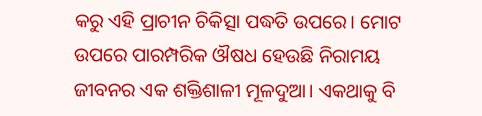କରୁ ଏହି ପ୍ରାଚୀନ ଚିକିତ୍ସା ପଦ୍ଧତି ଉପରେ। ମୋଟ ଉପରେ ପାରମ୍ପରିକ ଔଷଧ ହେଉଛି ନିରାମୟ ଜୀବନର ଏକ ଶକ୍ତିଶାଳୀ ମୂଳଦୁଆ। ଏକଥାକୁ ବି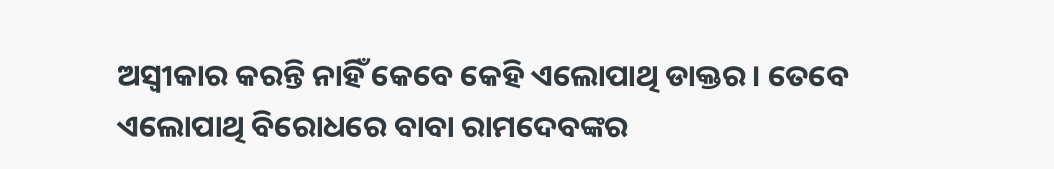ଅସ୍ବୀକାର କରନ୍ତି ନାହିଁ କେବେ କେହି ଏଲୋପାଥି ଡାକ୍ତର। ତେବେ ଏଲୋପାଥି ବିରୋଧରେ ବାବା ରାମଦେବଙ୍କର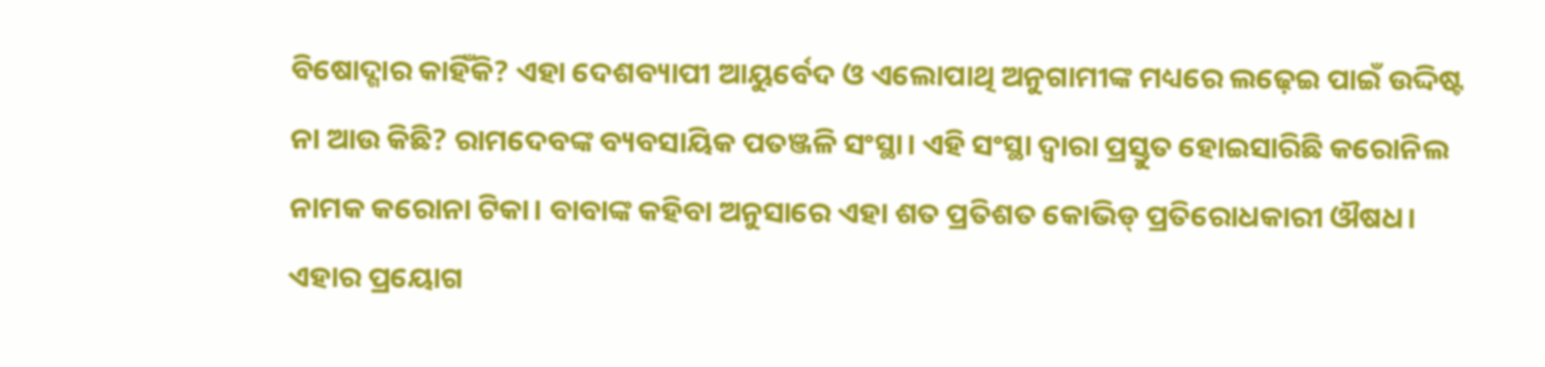ବିଷୋଦ୍ଗାର କାହିଁକି? ଏହା ଦେଶବ୍ୟାପୀ ଆୟୁର୍ବେଦ ଓ ଏଲୋପାଥି ଅନୁଗାମୀଙ୍କ ମଧ୍ୟରେ ଲଢ଼େଇ ପାଇଁ ଉଦ୍ଦିଷ୍ଟ ନା ଆଉ କିଛି? ରାମଦେବଙ୍କ ବ୍ୟବସାୟିକ ପତଞ୍ଜଳି ସଂସ୍ଥା। ଏହି ସଂସ୍ଥା ଦ୍ବାରା ପ୍ରସ୍ତୁତ ହୋଇସାରିଛି କରୋନିଲ ନାମକ କରୋନା ଟିକା। ବାବାଙ୍କ କହିବା ଅନୁସାରେ ଏହା ଶତ ପ୍ରତିଶତ କୋଭିଡ୍ ପ୍ରତିରୋଧକାରୀ ଔଷଧ। ଏହାର ପ୍ରୟୋଗ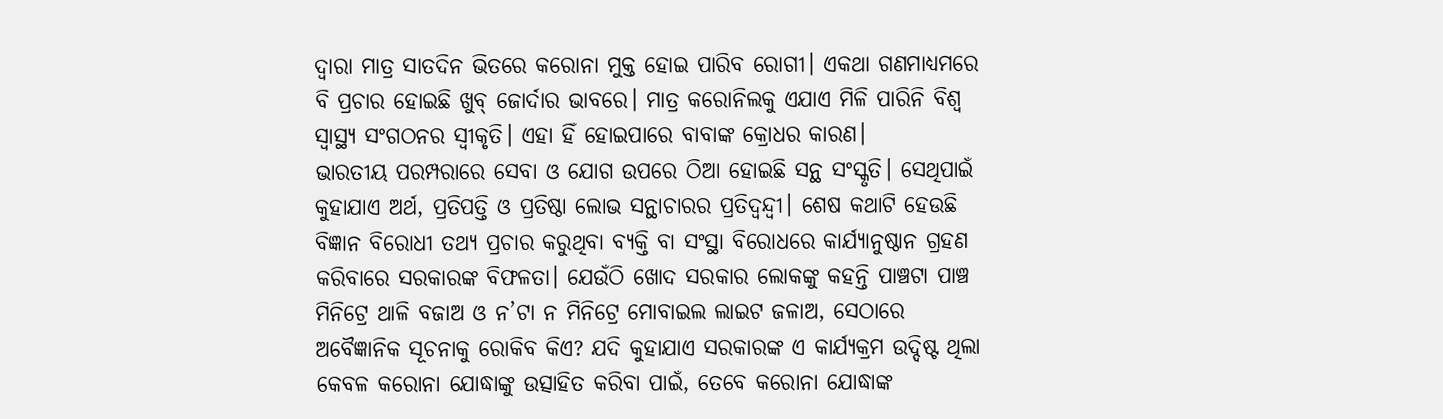ଦ୍ବାରା ମାତ୍ର ସାତଦିନ ଭିତରେ କରୋନା ମୁକ୍ତ ହୋଇ ପାରିବ ରୋଗୀ। ଏକଥା ଗଣମାଧ୍ୟମରେ ବି ପ୍ରଚାର ହୋଇଛି ଖୁବ୍ ଜୋର୍ଦାର ଭାବରେ। ମାତ୍ର କରୋନିଲକୁ ଏଯାଏ ମିଳି ପାରିନି ବିଶ୍ୱ ସ୍ବାସ୍ଥ୍ୟ ସଂଗଠନର ସ୍ବୀକୃତି। ଏହା ହିଁ ହୋଇପାରେ ବାବାଙ୍କ କ୍ରୋଧର କାରଣ।
ଭାରତୀୟ ପରମ୍ପରାରେ ସେବା ଓ ଯୋଗ ଉପରେ ଠିଆ ହୋଇଛି ସନ୍ଥ ସଂସ୍କୃତି। ସେଥିପାଇଁ କୁହାଯାଏ ଅର୍ଥ, ପ୍ରତିପତ୍ତି ଓ ପ୍ରତିଷ୍ଠା ଲୋଭ ସନ୍ଥାଚାରର ପ୍ରତିଦ୍ୱନ୍ଦ୍ୱୀ। ଶେଷ କଥାଟି ହେଉଛି ବିଜ୍ଞାନ ବିରୋଧୀ ତଥ୍ୟ ପ୍ରଚାର କରୁଥିବା ବ୍ୟକ୍ତି ବା ସଂସ୍ଥା ବିରୋଧରେ କାର୍ଯ୍ୟାନୁଷ୍ଠାନ ଗ୍ରହଣ କରିବାରେ ସରକାରଙ୍କ ବିଫଳତା। ଯେଉଁଠି ଖୋଦ ସରକାର ଲୋକଙ୍କୁ କହନ୍ତି ପାଞ୍ଚଟା ପାଞ୍ଚ ମିନିଟ୍ରେ ଥାଳି ବଜାଅ ଓ ନ’ଟା ନ ମିନିଟ୍ରେ ମୋବାଇଲ ଲାଇଟ ଜଳାଅ, ସେଠାରେ ଅବୈଜ୍ଞାନିକ ସୂଚନାକୁ ରୋକିବ କିଏ? ଯଦି କୁହାଯାଏ ସରକାରଙ୍କ ଏ କାର୍ଯ୍ୟକ୍ରମ ଉଦ୍ଦିଷ୍ଟ ଥିଲା କେବଳ କରୋନା ଯୋଦ୍ଧାଙ୍କୁ ଉତ୍ସାହିତ କରିବା ପାଇଁ, ତେବେ କରୋନା ଯୋଦ୍ଧାଙ୍କ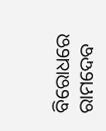ବିରୋଧରେ ରାମଦେବ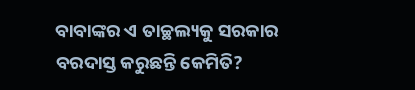ବାବାଙ୍କର ଏ ତାଚ୍ଛଲ୍ୟକୁ ସରକାର ବରଦାସ୍ତ କରୁଛନ୍ତି କେମିତି?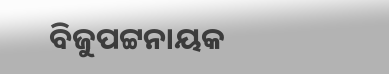ବିଜୁପଟ୍ଟନାୟକ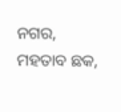ନଗର, ମହତାବ ଛକ,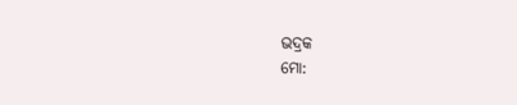ଭଦ୍ରକ
ମୋ: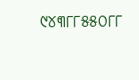୯୪୩୮୮୫୫୦୮୮